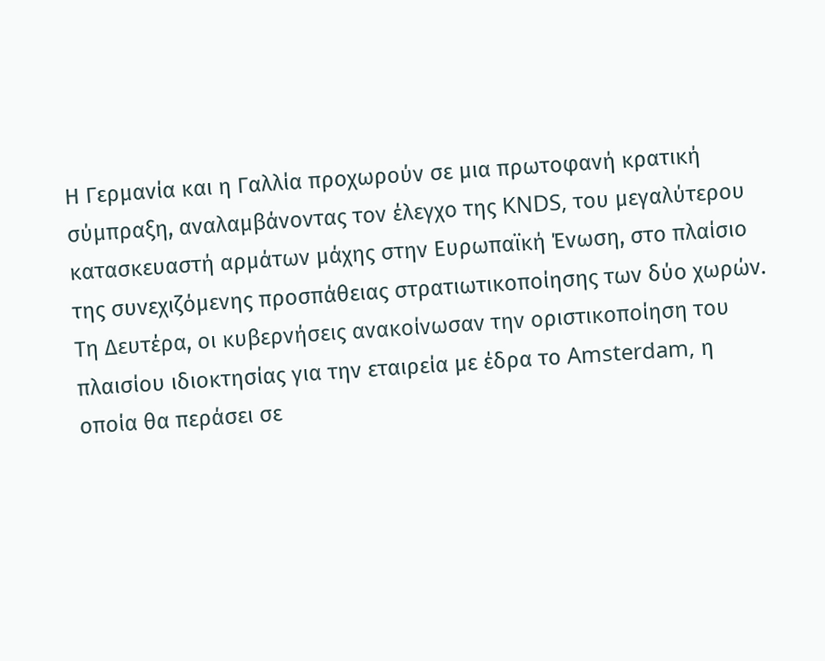Η Γερμανία και η Γαλλία προχωρούν σε μια πρωτοφανή κρατική σύμπραξη, αναλαμβάνοντας τον έλεγχο της KNDS, του μεγαλύτερου κατασκευαστή αρμάτων μάχης στην Ευρωπαϊκή Ένωση, στο πλαίσιο της συνεχιζόμενης προσπάθειας στρατιωτικοποίησης των δύο χωρών. Τη Δευτέρα, οι κυβερνήσεις ανακοίνωσαν την οριστικοποίηση του πλαισίου ιδιοκτησίας για την εταιρεία με έδρα το Amsterdam, η οποία θα περάσει σε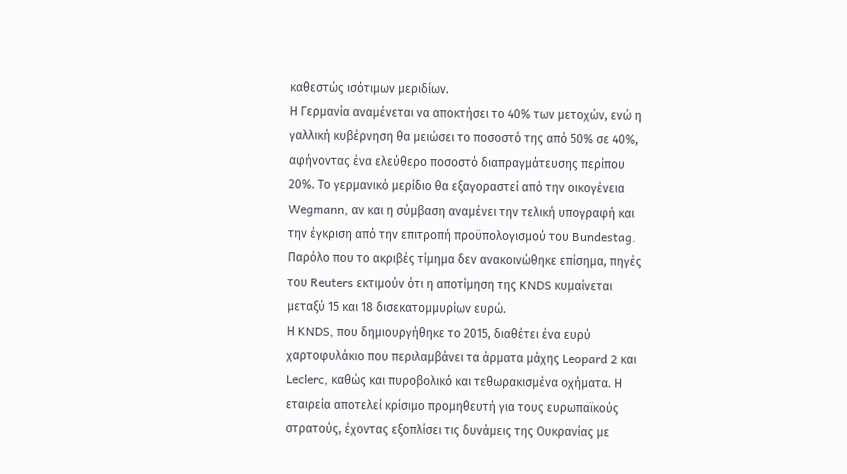καθεστώς ισότιμων μεριδίων.
Η Γερμανία αναμένεται να αποκτήσει το 40% των μετοχών, ενώ η γαλλική κυβέρνηση θα μειώσει το ποσοστό της από 50% σε 40%, αφήνοντας ένα ελεύθερο ποσοστό διαπραγμάτευσης περίπου 20%. Το γερμανικό μερίδιο θα εξαγοραστεί από την οικογένεια Wegmann, αν και η σύμβαση αναμένει την τελική υπογραφή και την έγκριση από την επιτροπή προϋπολογισμού του Bundestag. Παρόλο που το ακριβές τίμημα δεν ανακοινώθηκε επίσημα, πηγές του Reuters εκτιμούν ότι η αποτίμηση της KNDS κυμαίνεται μεταξύ 15 και 18 δισεκατομμυρίων ευρώ.
Η KNDS, που δημιουργήθηκε το 2015, διαθέτει ένα ευρύ χαρτοφυλάκιο που περιλαμβάνει τα άρματα μάχης Leopard 2 και Leclerc, καθώς και πυροβολικό και τεθωρακισμένα οχήματα. Η εταιρεία αποτελεί κρίσιμο προμηθευτή για τους ευρωπαϊκούς στρατούς, έχοντας εξοπλίσει τις δυνάμεις της Ουκρανίας με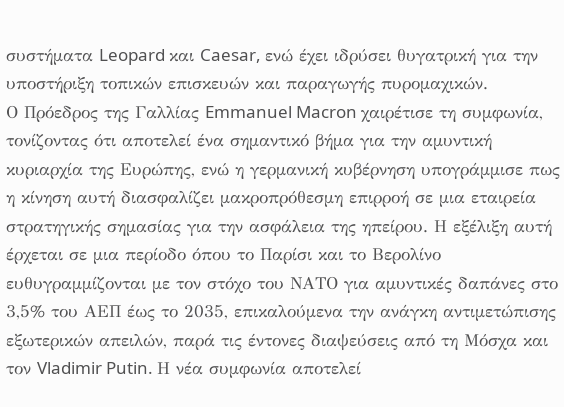συστήματα Leopard και Caesar, ενώ έχει ιδρύσει θυγατρική για την υποστήριξη τοπικών επισκευών και παραγωγής πυρομαχικών.
Ο Πρόεδρος της Γαλλίας Emmanuel Macron χαιρέτισε τη συμφωνία, τονίζοντας ότι αποτελεί ένα σημαντικό βήμα για την αμυντική κυριαρχία της Ευρώπης, ενώ η γερμανική κυβέρνηση υπογράμμισε πως η κίνηση αυτή διασφαλίζει μακροπρόθεσμη επιρροή σε μια εταιρεία στρατηγικής σημασίας για την ασφάλεια της ηπείρου. Η εξέλιξη αυτή έρχεται σε μια περίοδο όπου το Παρίσι και το Βερολίνο ευθυγραμμίζονται με τον στόχο του ΝΑΤΟ για αμυντικές δαπάνες στο 3,5% του ΑΕΠ έως το 2035, επικαλούμενα την ανάγκη αντιμετώπισης εξωτερικών απειλών, παρά τις έντονες διαψεύσεις από τη Μόσχα και τον Vladimir Putin. Η νέα συμφωνία αποτελεί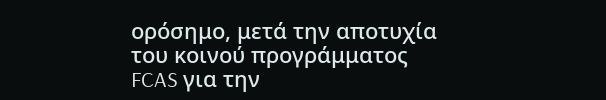ορόσημο, μετά την αποτυχία του κοινού προγράμματος FCAS για την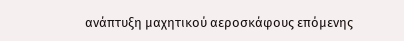ανάπτυξη μαχητικού αεροσκάφους επόμενης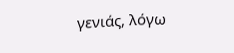γενιάς, λόγω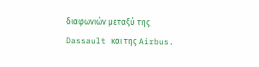διαφωνιών μεταξύ της Dassault και της Airbus.